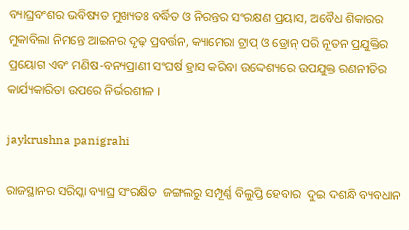ବ୍ୟାଘ୍ରବଂଶର ଭବିଷ୍ୟତ ମୁଖ୍ୟତଃ ବର୍ଦ୍ଧିତ ଓ ନିରନ୍ତର ସଂରକ୍ଷଣ ପ୍ରୟାସ, ଅବୈଧ ଶିକାରର ମୁକାବିଲା ନିମନ୍ତେ ଆଇନର ଦୃଢ଼ ପ୍ରବର୍ତ୍ତନ, କ୍ୟାମେରା ଟ୍ରାପ୍‌ ଓ ଡ୍ରୋନ୍‌ ପରି ନୂତନ ପ୍ରଯୁକ୍ତିର ପ୍ରୟୋଗ ଏବଂ ମଣିଷ-ବନ୍ୟପ୍ରାଣୀ ସଂଘର୍ଷ ହ୍ରାସ କରିବା ଉଦ୍ଦେଶ୍ୟରେ ଉପଯୁକ୍ତ ରଣନୀତିର କାର୍ଯ୍ୟକାରିତା ଉପରେ ନିର୍ଭରଶୀଳ ।

jaykrushna panigrahi

ରାଜସ୍ଥାନର ସରିସ୍କା ବ୍ୟାଘ୍ର ସଂରକ୍ଷିତ  ଜଙ୍ଗଲରୁ ସମ୍ପୂର୍ଣ୍ଣ ବିଲୁପ୍ତି ହେବାର  ଦୁଇ ଦଶନ୍ଧି ବ୍ୟବଧାନ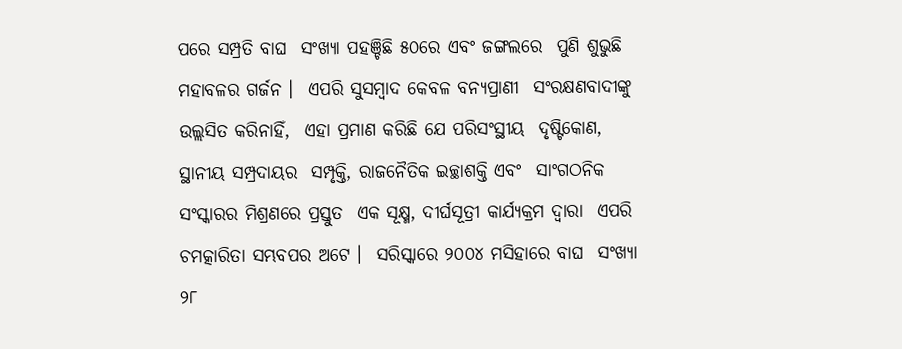ପରେ ସମ୍ପ୍ରତି ବାଘ  ସଂଖ୍ୟା ପହଞ୍ଚିଛି ୫୦ରେ ଏବଂ ଜଙ୍ଗଲରେ  ପୁଣି ଶୁଭୁଛି ମହାବଳର ଗର୍ଜନ ।  ଏପରି ସୁସମ୍ବାଦ କେବଳ ବନ୍ୟପ୍ରାଣୀ  ସଂରକ୍ଷଣବାଦୀଙ୍କୁ ଉଲ୍ଲସିତ କରିନାହିଁ,  ଏହା ପ୍ରମାଣ କରିଛି ଯେ ପରିସଂସ୍ଥୀୟ  ଦୃଷ୍ଟିକୋଣ, ସ୍ଥାନୀୟ ସମ୍ପ୍ରଦାୟର  ସମ୍ପୃକ୍ତି, ରାଜନୈତିକ ଇଚ୍ଛାଶକ୍ତି ଏବଂ  ସାଂଗଠନିକ ସଂସ୍କାରର ମିଶ୍ରଣରେ ପ୍ରସ୍ତୁତ  ଏକ ସୂକ୍ଷ୍ମ, ଦୀର୍ଘସୂତ୍ରୀ କାର୍ଯ୍ୟକ୍ରମ ଦ୍ୱାରା  ଏପରି ଚମତ୍କାରିତା ସମ୍ଭବପର ଅଟେ ।  ସରିସ୍କାରେ ୨୦୦୪ ମସିହାରେ ବାଘ  ସଂଖ୍ୟା ୨୮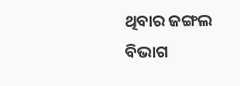ଥିବାର ଜଙ୍ଗଲ ବିଭାଗ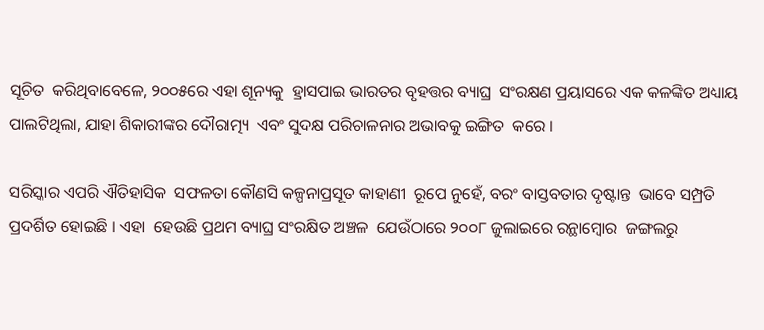ସୂଚିତ  କରିଥିବାବେଳେ, ୨୦୦୫ରେ ଏହା ଶୂନ୍ୟକୁ  ହ୍ରାସପାଇ ଭାରତର ବୃହତ୍ତର ବ୍ୟାଘ୍ର  ସଂରକ୍ଷଣ ପ୍ରୟାସରେ ଏକ କଳଙ୍କିତ ଅଧ୍ୟାୟ  ପାଲଟିଥିଲା, ଯାହା ଶିକାରୀଙ୍କର ଦୌରାତ୍ମ୍ୟ  ଏବଂ ସୁଦକ୍ଷ ପରିଚାଳନାର ଅଭାବକୁ ଇଙ୍ଗିତ  କରେ ।

ସରିସ୍କାର ଏପରି ଐତିହାସିକ  ସଫଳତା କୌଣସି କଳ୍ପନାପ୍ରସୂତ କାହାଣୀ  ରୂପେ ନୁହେଁ, ବରଂ ବାସ୍ତବତାର ଦୃଷ୍ଟାନ୍ତ  ଭାବେ ସମ୍ପ୍ରତି ପ୍ରଦର୍ଶିତ ହୋଇଛି । ଏହା  ହେଉଛି ପ୍ରଥମ ବ୍ୟାଘ୍ର ସଂରକ୍ଷିତ ଅଞ୍ଚଳ  ଯେଉଁଠାରେ ୨୦୦୮ ଜୁଲାଇରେ ରନ୍ଥାମ୍ବୋର  ଜଙ୍ଗଲରୁ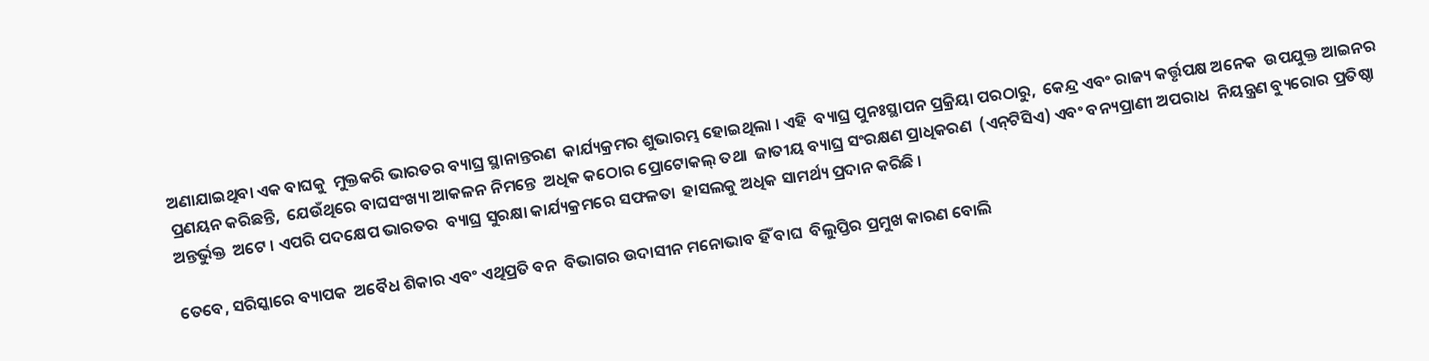ଅଣାଯାଇଥିବା ଏକ ବାଘକୁ  ମୁକ୍ତକରି ଭାରତର ବ୍ୟାଘ୍ର ସ୍ଥାନାନ୍ତରଣ  କାର୍ଯ୍ୟକ୍ରମର ଶୁଭାରମ୍ଭ ହୋଇଥିଲା । ଏହି  ବ୍ୟାଘ୍ର ପୁନଃସ୍ଥାପନ ପ୍ରକ୍ରିୟା ପରଠାରୁ,  କେନ୍ଦ୍ର ଏବଂ ରାଜ୍ୟ କର୍ତ୍ତୃପକ୍ଷ ଅନେକ  ଉପଯୁକ୍ତ ଆଇନର ପ୍ରଣୟନ କରିଛନ୍ତି,  ଯେଉଁଥିରେ ବାଘସଂଖ୍ୟା ଆକଳନ ନିମନ୍ତେ  ଅଧିକ କଠୋର ପ୍ରୋଟୋକଲ୍‌ ତଥା  ଜାତୀୟ ବ୍ୟାଘ୍ର ସଂରକ୍ଷଣ ପ୍ରାଧିକରଣ  (ଏନ୍‌ଟିସିଏ) ଏବଂ ବନ୍ୟପ୍ରାଣୀ ଅପରାଧ  ନିୟନ୍ତ୍ରଣ ବ୍ୟୁରୋର ପ୍ରତିଷ୍ଠା ଅନ୍ତର୍ଭୁକ୍ତ  ଅଟେ । ଏପରି ପଦକ୍ଷେପ ଭାରତର  ବ୍ୟାଘ୍ର ସୁରକ୍ଷା କାର୍ଯ୍ୟକ୍ରମରେ ସଫଳତା  ହାସଲକୁ ଅଧିକ ସାମର୍ଥ୍ୟ ପ୍ରଦାନ କରିଛି ।

ତେବେ, ସରିସ୍କାରେ ବ୍ୟାପକ  ଅବୈଧ ଶିକାର ଏବଂ ଏଥିପ୍ରତି ବନ  ବିଭାଗର ଉଦାସୀନ ମନୋଭାବ ହିଁ ବାଘ  ବିଲୁପ୍ତିର ପ୍ରମୁଖ କାରଣ ବୋଲି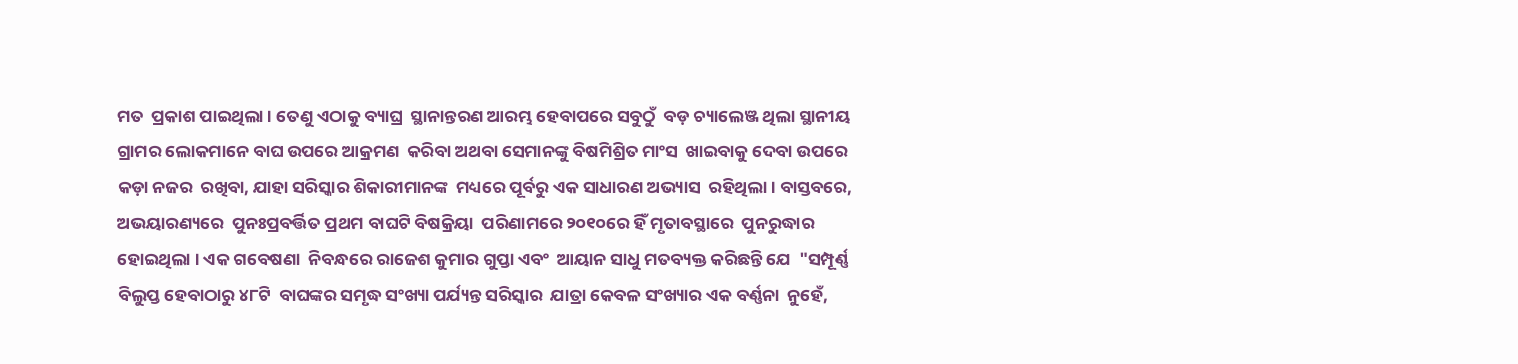ମତ  ପ୍ରକାଶ ପାଇଥିଲା । ତେଣୁ ଏଠାକୁ ବ୍ୟାଘ୍ର  ସ୍ଥାନାନ୍ତରଣ ଆରମ୍ଭ ହେବାପରେ ସବୁଠୁଁ  ବଡ଼ ଚ୍ୟାଲେଞ୍ଜ ଥିଲା ସ୍ଥାନୀୟ ଗ୍ରାମର ଲୋକମାନେ ବାଘ ଉପରେ ଆକ୍ରମଣ  କରିବା ଅଥବା ସେମାନଙ୍କୁ ବିଷମିଶ୍ରିତ ମାଂସ  ଖାଇବାକୁ ଦେବା ଉପରେ କଡ଼ା ନଜର  ରଖିବା, ଯାହା ସରିସ୍କାର ଶିକାରୀମାନଙ୍କ  ମଧ୍ୟରେ ପୂର୍ବରୁ ଏକ ସାଧାରଣ ଅଭ୍ୟାସ  ରହିଥିଲା । ବାସ୍ତବରେ, ଅଭୟାରଣ୍ୟରେ  ପୁନଃପ୍ରବର୍ତ୍ତିତ ପ୍ରଥମ ବାଘଟି ବିଷକ୍ରିୟା  ପରିଣାମରେ ୨୦୧୦ରେ ହିଁ ମୃତାବସ୍ଥାରେ  ପୁନରୁଦ୍ଧାର ହୋଇଥିଲା । ଏକ ଗବେଷଣା  ନିବନ୍ଧରେ ରାଜେଶ କୁମାର ଗୁପ୍ତା ଏବଂ  ଆୟାନ ସାଧୁ ମତବ୍ୟକ୍ତ କରିଛନ୍ତି ଯେ  "ସମ୍ପୂର୍ଣ୍ଣ ବିଲୁପ୍ତ ହେବାଠାରୁ ୪୮ଟି  ବାଘଙ୍କର ସମୃଦ୍ଧ ସଂଖ୍ୟା ପର୍ଯ୍ୟନ୍ତ ସରିସ୍କାର  ଯାତ୍ରା କେବଳ ସଂଖ୍ୟାର ଏକ ବର୍ଣ୍ଣନା  ନୁହେଁ,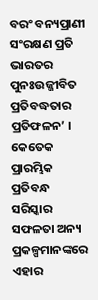ବରଂ ବନ୍ୟପ୍ରାଣୀ ସଂରକ୍ଷଣ ପ୍ରତି  ଭାରତର ପୁନଃଉଜ୍ଜୀବିତ ପ୍ରତିବଦ୍ଧତାର  ପ୍ରତିଫଳନ’ । କେତେକ ପ୍ରାରମ୍ଭିକ  ପ୍ରତିବନ୍ଧ ସରିସ୍କାର ସଫଳତା ଅନ୍ୟ  ପ୍ରକଳ୍ପମାନଙ୍କରେ ଏହାର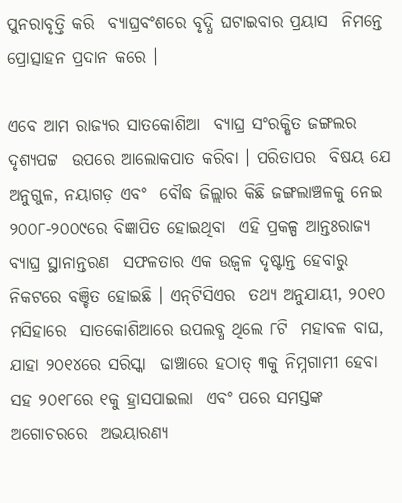ପୁନରାବୃତ୍ତି କରି  ବ୍ୟାଘ୍ରବଂଶରେ ବୃଦ୍ଧି ଘଟାଇବାର ପ୍ରୟାସ  ନିମନ୍ତେ ପ୍ରୋତ୍ସାହନ ପ୍ରଦାନ କରେ ।

ଏବେ ଆମ ରାଜ୍ୟର ସାତକୋଶିଆ  ବ୍ୟାଘ୍ର ସଂରକ୍ଷିତ ଜଙ୍ଗଲର ଦୃଶ୍ୟପଟ୍ଟ  ଉପରେ ଆଲୋକପାତ କରିବା । ପରିତାପର  ବିଷୟ ଯେ ଅନୁଗୁଳ, ନୟାଗଡ଼ ଏବଂ  ବୌଦ୍ଧ ଜିଲ୍ଲାର କିଛି ଜଙ୍ଗଲାଞ୍ଚଳକୁ ନେଇ  ୨୦୦୮-୨୦୦୯ରେ ବିଜ୍ଞାପିତ ହୋଇଥିବା  ଏହି ପ୍ରକଳ୍ପ ଆନ୍ତଃରାଜ୍ୟ ବ୍ୟାଘ୍ର ସ୍ଥାନାନ୍ତରଣ  ସଫଳତାର ଏକ ଉଜ୍ୱଳ ଦୃଷ୍ଟାନ୍ତ ହେବାରୁ  ନିକଟରେ ବଞ୍ଚିତ ହୋଇଛି । ଏନ୍‌ଟିସିଏର  ତଥ୍ୟ ଅନୁଯାୟୀ, ୨୦୧୦ ମସିହାରେ  ସାତକୋଶିଆରେ ଉପଲବ୍ଧ ଥିଲେ ୮ଟି  ମହାବଳ ବାଘ, ଯାହା ୨୦୧୪ରେ ସରିସ୍କା  ଢାଞ୍ଚାରେ ହଠାତ୍‌ ୩କୁ ନିମ୍ନଗାମୀ ହେବା  ସହ ୨୦୧୮ରେ ୧କୁ ହ୍ରାସପାଇଲା  ଏବଂ ପରେ ସମସ୍ତଙ୍କ ଅଗୋଚରରେ  ଅଭୟାରଣ୍ୟ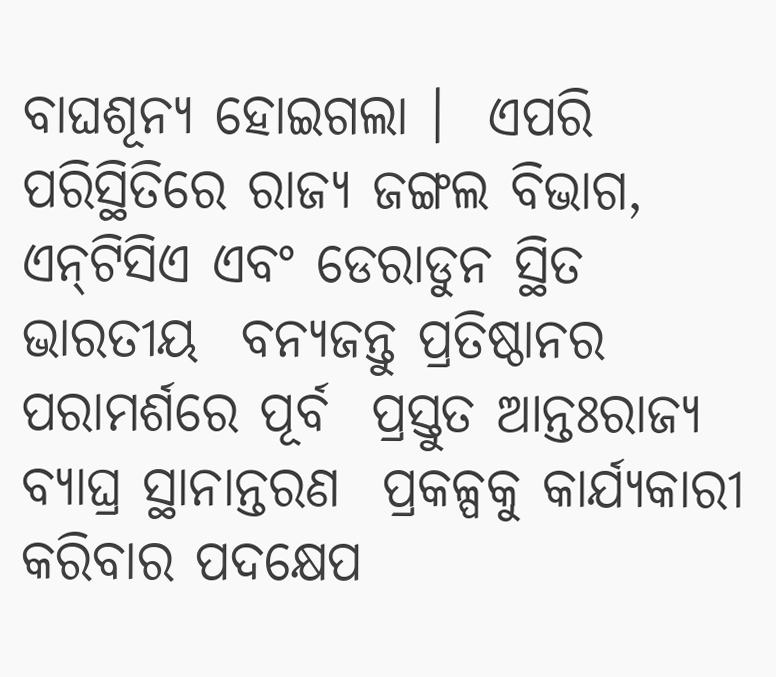ବାଘଶୂନ୍ୟ ହୋଇଗଲା ।  ଏପରି ପରିସ୍ଥିତିରେ ରାଜ୍ୟ ଜଙ୍ଗଲ ବିଭାଗ,  ଏନ୍‌ଟିସିଏ ଏବଂ ଡେରାଡୁନ ସ୍ଥିତ ଭାରତୀୟ  ବନ୍ୟଜନ୍ତୁ ପ୍ରତିଷ୍ଠାନର ପରାମର୍ଶରେ ପୂର୍ବ  ପ୍ରସ୍ତୁତ ଆନ୍ତଃରାଜ୍ୟ ବ୍ୟାଘ୍ର ସ୍ଥାନାନ୍ତରଣ  ପ୍ରକଳ୍ପକୁ କାର୍ଯ୍ୟକାରୀ କରିବାର ପଦକ୍ଷେପ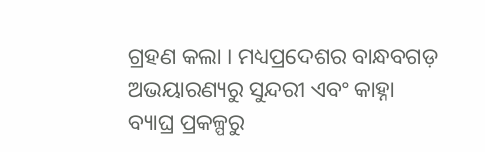ଗ୍ରହଣ କଲା । ମଧ୍ୟପ୍ରଦେଶର ବାନ୍ଧବଗଡ଼  ଅଭୟାରଣ୍ୟରୁ ସୁନ୍ଦରୀ ଏବଂ କାହ୍ନା  ବ୍ୟାଘ୍ର ପ୍ରକଳ୍ପରୁ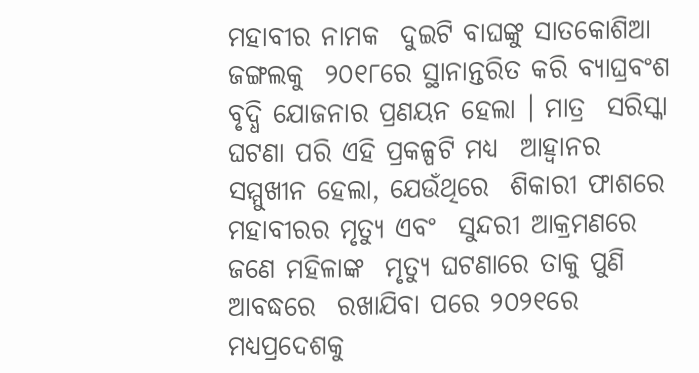ମହାବୀର ନାମକ  ଦୁଇଟି ବାଘଙ୍କୁ ସାତକୋଶିଆ ଜଙ୍ଗଲକୁ  ୨୦୧୮ରେ ସ୍ଥାନାନ୍ତରିତ କରି ବ୍ୟାଘ୍ରବଂଶ  ବୃଦ୍ଧି ଯୋଜନାର ପ୍ରଣୟନ ହେଲା । ମାତ୍ର  ସରିସ୍କା ଘଟଣା ପରି ଏହି ପ୍ରକଳ୍ପଟି ମଧ୍ୟ  ଆହ୍ୱାନର ସମ୍ମୁଖୀନ ହେଲା, ଯେଉଁଥିରେ  ଶିକାରୀ ଫାଶରେ ମହାବୀରର ମୃତ୍ୟୁ ଏବଂ  ସୁନ୍ଦରୀ ଆକ୍ରମଣରେ ଜଣେ ମହିଳାଙ୍କ  ମୃତ୍ୟୁ ଘଟଣାରେ ତାକୁ ପୁଣି ଆବଦ୍ଧରେ  ରଖାଯିବା ପରେ ୨୦୨୧ରେ ମଧ୍ୟପ୍ରଦେଶକୁ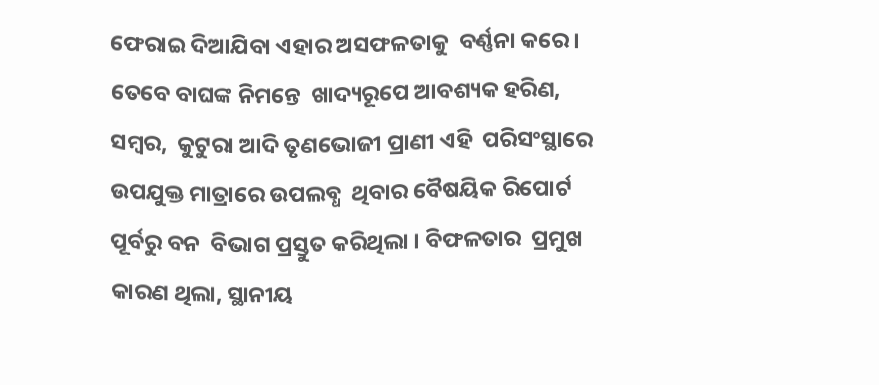ଫେରାଇ ଦିଆଯିବା ଏହାର ଅସଫଳତାକୁ  ବର୍ଣ୍ଣନା କରେ । ତେବେ ବାଘଙ୍କ ନିମନ୍ତେ  ଖାଦ୍ୟରୂପେ ଆବଶ୍ୟକ ହରିଣ, ସମ୍ବର,  କୁଟୁରା ଆଦି ତୃଣଭୋଜୀ ପ୍ରାଣୀ ଏହି  ପରିସଂସ୍ଥାରେ ଉପଯୁକ୍ତ ମାତ୍ରାରେ ଉପଲବ୍ଧ  ଥିବାର ବୈଷୟିକ ରିପୋର୍ଟ ପୂର୍ବରୁ ବନ  ବିଭାଗ ପ୍ରସ୍ତୁତ କରିଥିଲା । ବିଫଳତାର  ପ୍ରମୁଖ କାରଣ ଥିଲା, ସ୍ଥାନୀୟ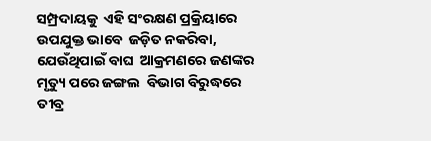ସମ୍ପ୍ରଦାୟକୁ  ଏହି ସଂରକ୍ଷଣ ପ୍ରକ୍ରିୟାରେ ଉପଯୁକ୍ତ ଭାବେ  ଜଡ଼ିତ ନକରିବା, ଯେଉଁଥିପାଇଁ ବାଘ  ଆକ୍ରମଣରେ ଜଣଙ୍କର ମୃତ୍ୟୁ ପରେ ଜଙ୍ଗଲ  ବିଭାଗ ବିରୁଦ୍ଧରେ ତୀବ୍ର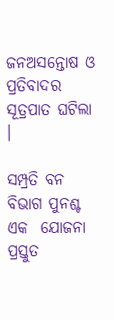ଜନଅସନ୍ତୋଷ ଓ  ପ୍ରତିବାଦର ସୂତ୍ରପାତ ଘଟିଲା ।

ସମ୍ପ୍ରତି ବନ ବିଭାଗ ପୁନଶ୍ଚ ଏକ  ଯୋଜନା ପ୍ରସ୍ତୁତ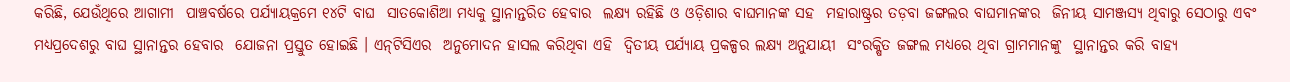କରିଛି, ଯେଉଁଥିରେ ଆଗାମୀ  ପାଞ୍ଚବର୍ଷରେ ପର୍ଯ୍ୟାୟକ୍ରମେ ୧୪ଟି ବାଘ  ସାତକୋଶିଆ ମଧ୍ୟକୁ ସ୍ଥାନାନ୍ତରିତ ହେବାର  ଲକ୍ଷ୍ୟ ରହିଛି ଓ ଓଡ଼ିଶାର ବାଘମାନଙ୍କ ସହ  ମହାରାଷ୍ଟ୍ରର ତଡ଼ବା ଜଙ୍ଗଲର ବାଘମାନଙ୍କର  ଜିନୀୟ ସାମଞ୍ଜସ୍ୟ ଥିବାରୁ ସେଠାରୁ ଏବଂ  ମଧ୍ୟପ୍ରଦେଶରୁ ବାଘ ସ୍ଥାନାନ୍ତର ହେବାର  ଯୋଜନା ପ୍ରସ୍ତୁତ ହୋଇଛି । ଏନ୍‌ଟିସିଏର  ଅନୁମୋଦନ ହାସଲ କରିଥିବା ଏହି  ଦ୍ୱିତୀୟ ପର୍ଯ୍ୟାୟ ପ୍ରକଳ୍ପର ଲକ୍ଷ୍ୟ ଅନୁଯାୟୀ  ସଂରକ୍ଷିତ ଜଙ୍ଗଲ ମଧ୍ୟରେ ଥିବା ଗ୍ରାମମାନଙ୍କୁ  ସ୍ଥାନାନ୍ତର କରି ବାହ୍ୟ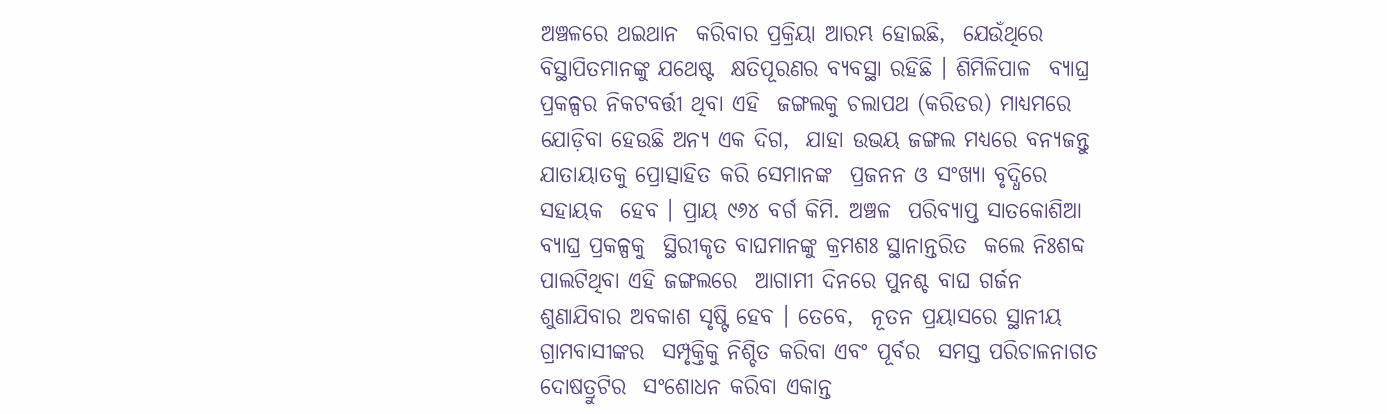ଅଞ୍ଚଳରେ ଥଇଥାନ  କରିବାର ପ୍ରକ୍ରିୟା ଆରମ୍ଭ ହୋଇଛି,  ଯେଉଁଥିରେ ବିସ୍ଥାପିତମାନଙ୍କୁ ଯଥେଷ୍ଟ  କ୍ଷତିପୂରଣର ବ୍ୟବସ୍ଥା ରହିଛି । ଶିମିଳିପାଳ  ବ୍ୟାଘ୍ର ପ୍ରକଳ୍ପର ନିକଟବର୍ତ୍ତୀ ଥିବା ଏହି  ଜଙ୍ଗଲକୁ ଚଲାପଥ (କରିଡର) ମାଧ୍ୟମରେ  ଯୋଡ଼ିବା ହେଉଛି ଅନ୍ୟ ଏକ ଦିଗ,  ଯାହା ଉଭୟ ଜଙ୍ଗଲ ମଧ୍ୟରେ ବନ୍ୟଜନ୍ତୁ  ଯାତାୟାତକୁ ପ୍ରୋତ୍ସାହିତ କରି ସେମାନଙ୍କ  ପ୍ରଜନନ ଓ ସଂଖ୍ୟା ବୃଦ୍ଧିରେ ସହାୟକ  ହେବ । ପ୍ରାୟ ୯୬୪ ବର୍ଗ କିମି. ଅଞ୍ଚଳ  ପରିବ୍ୟାପ୍ତ ସାତକୋଶିଆ ବ୍ୟାଘ୍ର ପ୍ରକଳ୍ପକୁ  ସ୍ଥିରୀକୃତ ବାଘମାନଙ୍କୁ କ୍ରମଶଃ ସ୍ଥାନାନ୍ତରିତ  କଲେ ନିଃଶବ୍ଦ ପାଲଟିଥିବା ଏହି ଜଙ୍ଗଲରେ  ଆଗାମୀ ଦିନରେ ପୁନଶ୍ଚ ବାଘ ଗର୍ଜନ  ଶୁଣାଯିବାର ଅବକାଶ ସୃଷ୍ଟି ହେବ । ତେବେ,  ନୂତନ ପ୍ରୟାସରେ ସ୍ଥାନୀୟ ଗ୍ରାମବାସୀଙ୍କର  ସମ୍ପୃକ୍ତିକୁ ନିଶ୍ଚିତ କରିବା ଏବଂ ପୂର୍ବର  ସମସ୍ତ ପରିଚାଳନାଗତ ଦୋଷତ୍ରୁଟିର  ସଂଶୋଧନ କରିବା ଏକାନ୍ତ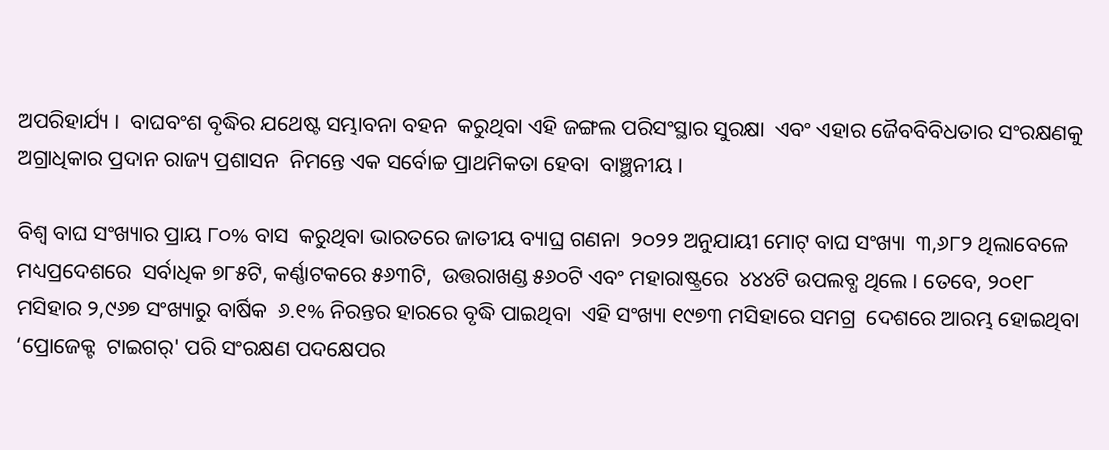ଅପରିହାର୍ଯ୍ୟ ।  ବାଘବଂଶ ବୃଦ୍ଧିର ଯଥେଷ୍ଟ ସମ୍ଭାବନା ବହନ  କରୁଥିବା ଏହି ଜଙ୍ଗଲ ପରିସଂସ୍ଥାର ସୁରକ୍ଷା  ଏବଂ ଏହାର ଜୈବବିବିଧତାର ସଂରକ୍ଷଣକୁ  ଅଗ୍ରାଧିକାର ପ୍ରଦାନ ରାଜ୍ୟ ପ୍ରଶାସନ  ନିମନ୍ତେ ଏକ ସର୍ବୋଚ୍ଚ ପ୍ରାଥମିକତା ହେବା  ବାଞ୍ଛନୀୟ ।

ବିଶ୍ୱ ବାଘ ସଂଖ୍ୟାର ପ୍ରାୟ ୮୦% ବାସ  କରୁଥିବା ଭାରତରେ ଜାତୀୟ ବ୍ୟାଘ୍ର ଗଣନା  ୨୦୨୨ ଅନୁଯାୟୀ ମୋଟ୍‌ ବାଘ ସଂଖ୍ୟା  ୩,୬୮୨ ଥିଲାବେଳେ ମଧ୍ୟପ୍ରଦେଶରେ  ସର୍ବାଧିକ ୭୮୫ଟି, କର୍ଣ୍ଣାଟକରେ ୫୬୩ଟି,  ଉତ୍ତରାଖଣ୍ଡ ୫୬୦ଟି ଏବଂ ମହାରାଷ୍ଟ୍ରରେ  ୪୪୪ଟି ଉପଲବ୍ଧ ଥିଲେ । ତେବେ, ୨୦୧୮  ମସିହାର ୨,୯୬୭ ସଂଖ୍ୟାରୁ ବାର୍ଷିକ  ୬.୧% ନିରନ୍ତର ହାରରେ ବୃଦ୍ଧି ପାଇଥିବା  ଏହି ସଂଖ୍ୟା ୧୯୭୩ ମସିହାରେ ସମଗ୍ର  ଦେଶରେ ଆରମ୍ଭ ହୋଇଥିବା ‘ପ୍ରୋଜେକ୍ଟ  ଟାଇଗର୍‌' ପରି ସଂରକ୍ଷଣ ପଦକ୍ଷେପର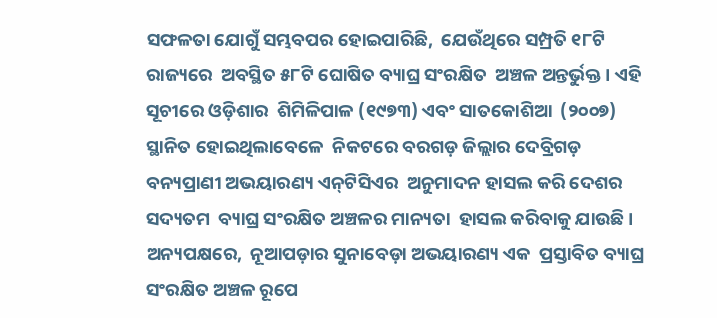ସଫଳତା ଯୋଗୁଁ ସମ୍ଭବପର ହୋଇପାରିଛି,  ଯେଉଁଥିରେ ସମ୍ପ୍ରତି ୧୮ଟି ରାଜ୍ୟରେ  ଅବସ୍ଥିତ ୫୮ଟି ଘୋଷିତ ବ୍ୟାଘ୍ର ସଂରକ୍ଷିତ  ଅଞ୍ଚଳ ଅନ୍ତର୍ଭୁକ୍ତ । ଏହି ସୂଚୀରେ ଓଡ଼ିଶାର  ଶିମିଳିପାଳ (୧୯୭୩) ଏବଂ ସାତକୋଶିଆ  (୨୦୦୭) ସ୍ଥାନିତ ହୋଇଥିଲାବେଳେ  ନିକଟରେ ବରଗଡ଼ ଜିଲ୍ଲାର ଦେବ୍ରିଗଡ଼  ବନ୍ୟପ୍ରାଣୀ ଅଭୟାରଣ୍ୟ ଏନ୍‌ଟିସିଏର  ଅନୁମାଦନ ହାସଲ କରି ଦେଶର ସଦ୍ୟତମ  ବ୍ୟାଘ୍ର ସଂରକ୍ଷିତ ଅଞ୍ଚଳର ମାନ୍ୟତା  ହାସଲ କରିବାକୁ ଯାଉଛି । ଅନ୍ୟପକ୍ଷରେ,  ନୂଆପଡ଼ାର ସୁନାବେଡ଼ା ଅଭୟାରଣ୍ୟ ଏକ  ପ୍ରସ୍ତାବିତ ବ୍ୟାଘ୍ର ସଂରକ୍ଷିତ ଅଞ୍ଚଳ ରୂପେ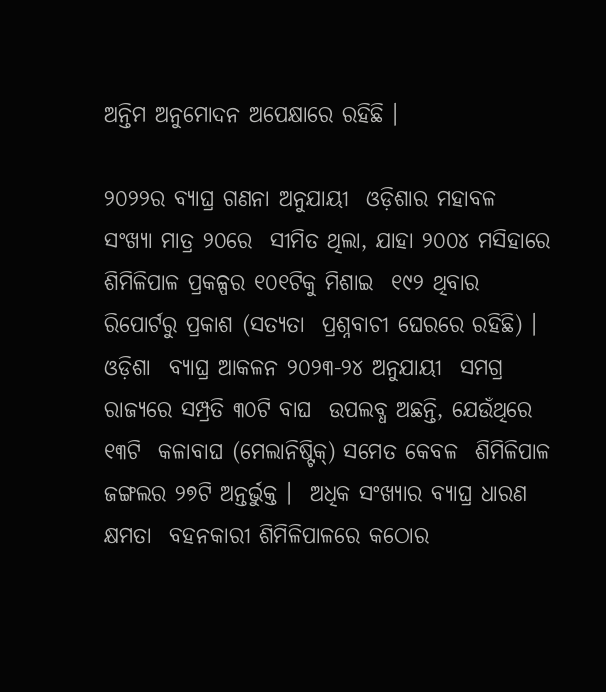ଅନ୍ତିମ ଅନୁମୋଦନ ଅପେକ୍ଷାରେ ରହିଛି ।

୨୦୨୨ର ବ୍ୟାଘ୍ର ଗଣନା ଅନୁଯାୟୀ  ଓଡ଼ିଶାର ମହାବଳ ସଂଖ୍ୟା ମାତ୍ର ୨୦ରେ  ସୀମିତ ଥିଲା, ଯାହା ୨୦୦୪ ମସିହାରେ  ଶିମିଳିପାଳ ପ୍ରକଳ୍ପର ୧୦୧ଟିକୁ ମିଶାଇ  ୧୯୨ ଥିବାର ରିପୋର୍ଟରୁ ପ୍ରକାଶ (ସତ୍ୟତା  ପ୍ରଶ୍ନବାଚୀ ଘେରରେ ରହିଛି) । ଓଡ଼ିଶା  ବ୍ୟାଘ୍ର ଆକଳନ ୨୦୨୩-୨୪ ଅନୁଯାୟୀ  ସମଗ୍ର ରାଜ୍ୟରେ ସମ୍ପ୍ରତି ୩୦ଟି ବାଘ  ଉପଲବ୍ଧ ଅଛନ୍ତି, ଯେଉଁଥିରେ ୧୩ଟି  କଳାବାଘ (ମେଲାନିଷ୍ଟିକ୍‌) ସମେତ କେବଳ  ଶିମିଳିପାଳ ଜଙ୍ଗଲର ୨୭ଟି ଅନ୍ତର୍ଭୁକ୍ତ ।  ଅଧିକ ସଂଖ୍ୟାର ବ୍ୟାଘ୍ର ଧାରଣ କ୍ଷମତା  ବହନକାରୀ ଶିମିଳିପାଳରେ କଠୋର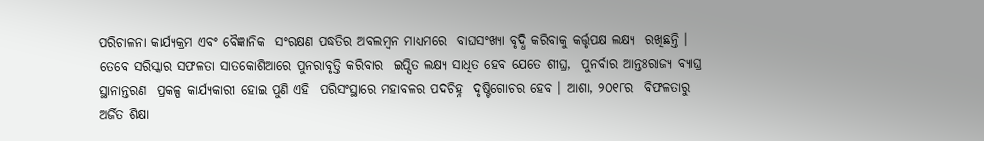ପରିଚାଳନା କାର୍ଯ୍ୟକ୍ରମ ଏବଂ ବୈଜ୍ଞାନିକ  ସଂରକ୍ଷଣ ପଦ୍ଧତିର ଅବଲମ୍ବନ ମାଧ୍ୟମରେ  ବାଘସଂଖ୍ୟା ବୃଦ୍ଧି କରିବାକୁ କର୍ତ୍ତୃପକ୍ଷ ଲକ୍ଷ୍ୟ  ରଖିଛନ୍ତି । ତେବେ ସରିସ୍କାର ସଫଳତା ସାତକୋଶିଆରେ ପୁନରାବୃତ୍ତି କରିବାର  ଇପ୍ସିତ ଲକ୍ଷ୍ୟ ସାଧିତ ହେବ ଯେତେ ଶୀଘ୍ର,  ପୁନର୍ବାର ଆନ୍ତଃରାଜ୍ୟ ବ୍ୟାଘ୍ର ସ୍ଥାନାନ୍ତରଣ  ପ୍ରକଳ୍ପ କାର୍ଯ୍ୟକାରୀ ହୋଇ ପୁଣି ଏହି  ପରିସଂସ୍ଥାରେ ମହାବଳର ପଦଚିହ୍ନ  ଦୃଷ୍ଟିଗୋଚର ହେବ । ଆଶା, ୨୦୧୮ର  ବିଫଳତାରୁ ଅର୍ଜିତ ଶିକ୍ଷା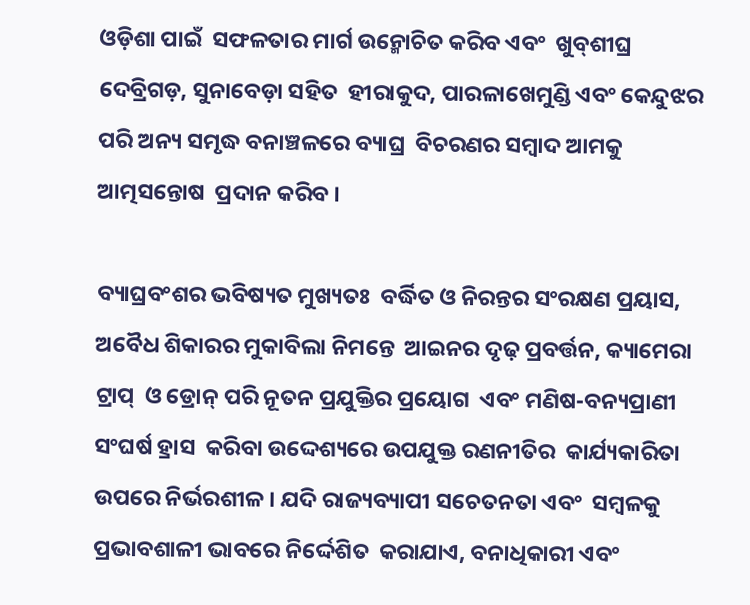ଓଡ଼ିଶା ପାଇଁ  ସଫଳତାର ମାର୍ଗ ଉନ୍ମୋଚିତ କରିବ ଏବଂ  ଖୁବ୍‌ଶୀଘ୍ର ଦେବ୍ରିଗଡ଼, ସୁନାବେଡ଼ା ସହିତ  ହୀରାକୁଦ, ପାରଳାଖେମୁଣ୍ଡି ଏବଂ କେନ୍ଦୁଝର  ପରି ଅନ୍ୟ ସମୃଦ୍ଧ ବନାଞ୍ଚଳରେ ବ୍ୟାଘ୍ର  ବିଚରଣର ସମ୍ବାଦ ଆମକୁ ଆତ୍ମସନ୍ତୋଷ  ପ୍ରଦାନ କରିବ ।

ବ୍ୟାଘ୍ରବଂଶର ଭବିଷ୍ୟତ ମୁଖ୍ୟତଃ  ବର୍ଦ୍ଧିତ ଓ ନିରନ୍ତର ସଂରକ୍ଷଣ ପ୍ରୟାସ,  ଅବୈଧ ଶିକାରର ମୁକାବିଲା ନିମନ୍ତେ  ଆଇନର ଦୃଢ଼ ପ୍ରବର୍ତ୍ତନ, କ୍ୟାମେରା ଟ୍ରାପ୍‌  ଓ ଡ୍ରୋନ୍‌ ପରି ନୂତନ ପ୍ରଯୁକ୍ତିର ପ୍ରୟୋଗ  ଏବଂ ମଣିଷ-ବନ୍ୟପ୍ରାଣୀ ସଂଘର୍ଷ ହ୍ରାସ  କରିବା ଉଦ୍ଦେଶ୍ୟରେ ଉପଯୁକ୍ତ ରଣନୀତିର  କାର୍ଯ୍ୟକାରିତା ଉପରେ ନିର୍ଭରଶୀଳ । ଯଦି ରାଜ୍ୟବ୍ୟାପୀ ସଚେତନତା ଏବଂ  ସମ୍ବଳକୁ ପ୍ରଭାବଶାଳୀ ଭାବରେ ନିର୍ଦ୍ଦେଶିତ  କରାଯାଏ, ବନାଧିକାରୀ ଏବଂ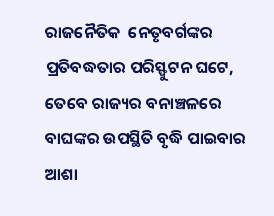ରାଜନୈତିକ  ନେତୃବର୍ଗଙ୍କର ପ୍ରତିବଦ୍ଧତାର ପରିସ୍ଫୁଟନ ଘଟେ, ତେବେ ରାଜ୍ୟର ବନାଞ୍ଚଳରେ  ବାଘଙ୍କର ଉପସ୍ଥିତି ବୃଦ୍ଧି ପାଇବାର ଆଶା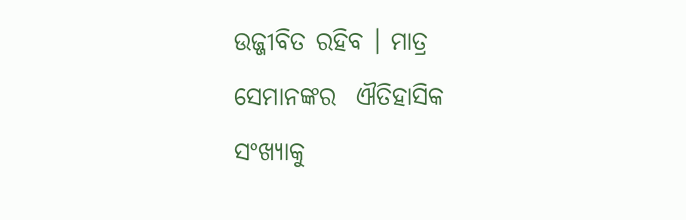ଉଜ୍ଜୀବିତ ରହିବ । ମାତ୍ର ସେମାନଙ୍କର  ଐତିହାସିକ ସଂଖ୍ୟାକୁ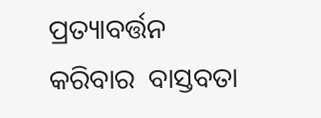ପ୍ରତ୍ୟାବର୍ତ୍ତନ କରିବାର  ବାସ୍ତବତା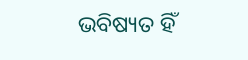ଭବିଷ୍ୟତ ହିଁ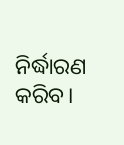ନିର୍ଦ୍ଧାରଣ କରିବ।